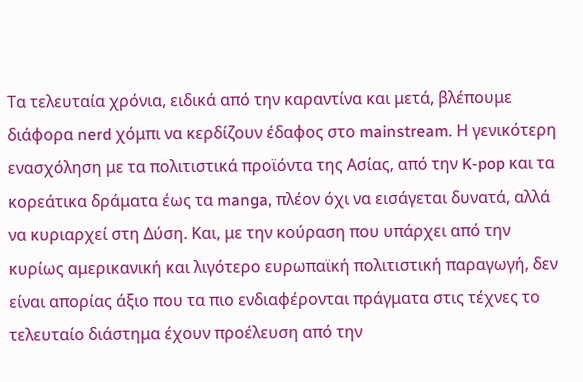Tα τελευταία χρόνια, ειδικά από την καραντίνα και μετά, βλέπουμε διάφορα nerd χόμπι να κερδίζουν έδαφος στο mainstream. Η γενικότερη ενασχόληση με τα πολιτιστικά προϊόντα της Ασίας, από την K-pop και τα κορεάτικα δράματα έως τα manga, πλέον όχι να εισάγεται δυνατά, αλλά να κυριαρχεί στη Δύση. Και, με την κούραση που υπάρχει από την κυρίως αμερικανική και λιγότερο ευρωπαϊκή πολιτιστική παραγωγή, δεν είναι απορίας άξιο που τα πιο ενδιαφέρονται πράγματα στις τέχνες το τελευταίο διάστημα έχουν προέλευση από την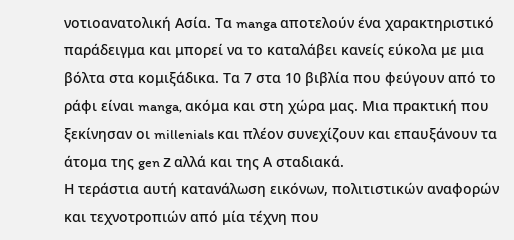νοτιοανατολική Ασία. Tα manga αποτελούν ένα χαρακτηριστικό παράδειγμα και μπορεί να το καταλάβει κανείς εύκολα με μια βόλτα στα κομιξάδικα. Τα 7 στα 10 βιβλία που φεύγουν από το ράφι είναι manga, ακόμα και στη χώρα μας. Μια πρακτική που ξεκίνησαν οι millenials και πλέον συνεχίζουν και επαυξάνουν τα άτομα της gen Z αλλά και της Α σταδιακά.
Η τεράστια αυτή κατανάλωση εικόνων, πολιτιστικών αναφορών και τεχνοτροπιών από μία τέχνη που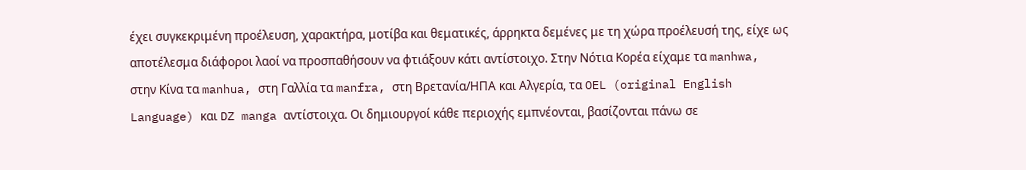έχει συγκεκριμένη προέλευση, χαρακτήρα, μοτίβα και θεματικές, άρρηκτα δεμένες με τη χώρα προέλευσή της, είχε ως αποτέλεσμα διάφοροι λαοί να προσπαθήσουν να φτιάξουν κάτι αντίστοιχο. Στην Νότια Κορέα είχαμε τα manhwa, στην Κίνα τα manhua, στη Γαλλία τα manfra, στη Βρετανία/ΗΠΑ και Aλγερία, τα OEL (original English Language) και DZ manga αντίστοιχα. Οι δημιουργοί κάθε περιοχής εμπνέονται, βασίζονται πάνω σε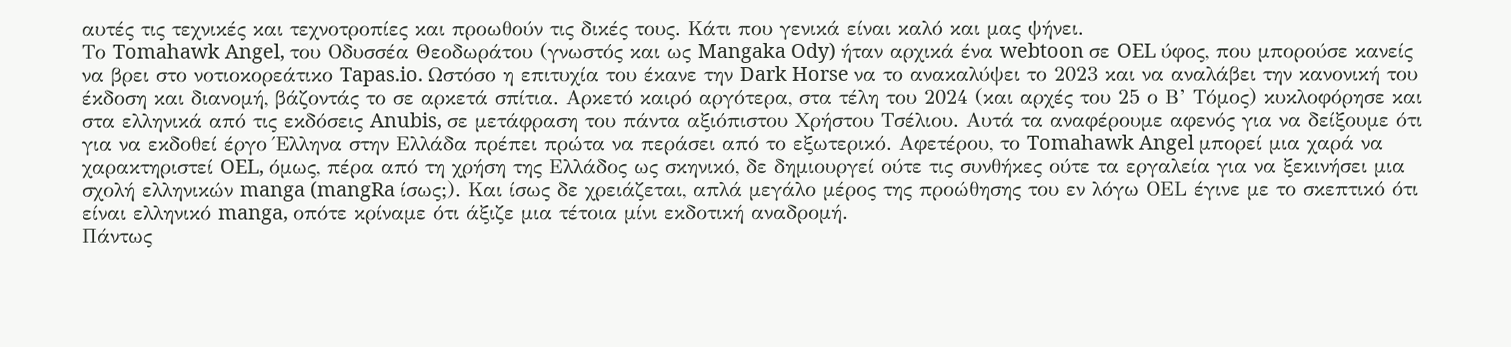αυτές τις τεχνικές και τεχνοτροπίες και προωθούν τις δικές τους. Κάτι που γενικά είναι καλό και μας ψήνει.
Το Tomahawk Angel, του Οδυσσέα Θεοδωράτου (γνωστός και ως Mangaka Ody) ήταν αρχικά ένα webtoon σε OEL ύφος, που μπορούσε κανείς να βρει στο νοτιοκορεάτικο Tapas.io. Ωστόσο η επιτυχία του έκανε την Dark Horse να το ανακαλύψει το 2023 και να αναλάβει την κανονική του έκδοση και διανομή, βάζοντάς το σε αρκετά σπίτια. Αρκετό καιρό αργότερα, στα τέλη του 2024 (και αρχές του 25 ο Β’ Τόμος) κυκλοφόρησε και στα ελληνικά από τις εκδόσεις Anubis, σε μετάφραση του πάντα αξιόπιστου Χρήστου Τσέλιου. Αυτά τα αναφέρουμε αφενός για να δείξουμε ότι για να εκδοθεί έργο Έλληνα στην Ελλάδα πρέπει πρώτα να περάσει από το εξωτερικό. Αφετέρου, το Tomahawk Angel μπορεί μια χαρά να χαρακτηριστεί OEL, όμως, πέρα από τη χρήση της Ελλάδος ως σκηνικό, δε δημιουργεί ούτε τις συνθήκες ούτε τα εργαλεία για να ξεκινήσει μια σχολή ελληνικών manga (mangRa ίσως;). Και ίσως δε χρειάζεται, απλά μεγάλο μέρος της προώθησης του εν λόγω ΟΕL έγινε με το σκεπτικό ότι είναι ελληνικό manga, οπότε κρίναμε ότι άξιζε μια τέτοια μίνι εκδοτική αναδρομή.
Πάντως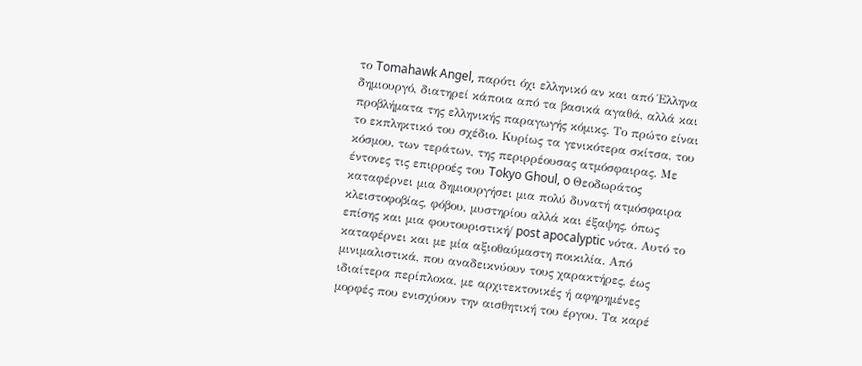το Tomahawk Angel, παρότι όχι ελληνικό αν και από Έλληνα δημιουργό, διατηρεί κάποια από τα βασικά αγαθά, αλλά και προβλήματα της ελληνικής παραγωγής κόμικς. Το πρώτο είναι το εκπληκτικό του σχέδιο. Κυρίως τα γενικότερα σκίτσα, του κόσμου, των τεράτων, της περιρρέουσας ατμόσφαιρας. Με έντονες τις επιρροές του Tokyo Ghoul, o Θεοδωράτος καταφέρνει μια δημιουργήσει μια πολύ δυνατή ατμόσφαιρα κλειστοφοβίας, φόβου, μυστηρίου αλλά και έξαψης, όπως επίσης και μια φουτουριστική/ post apocalyptic νότα. Αυτό το καταφέρνει και με μία αξιοθαύμαστη ποικιλία. Από μινιμαλιστικά, που αναδεικνύουν τους χαρακτήρες, έως ιδιαίτερα περίπλοκα, με αρχιτεκτονικές ή αφηρημένες μορφές που ενισχύουν την αισθητική του έργου. Τα καρέ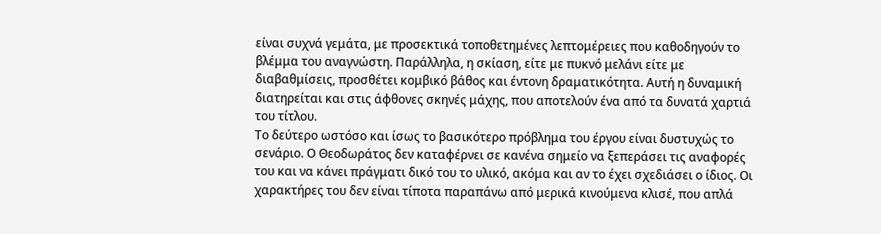είναι συχνά γεμάτα, με προσεκτικά τοποθετημένες λεπτομέρειες που καθοδηγούν το βλέμμα του αναγνώστη. Παράλληλα, η σκίαση, είτε με πυκνό μελάνι είτε με διαβαθμίσεις, προσθέτει κομβικό βάθος και έντονη δραματικότητα. Αυτή η δυναμική διατηρείται και στις άφθονες σκηνές μάχης, που αποτελούν ένα από τα δυνατά χαρτιά του τίτλου.
Το δεύτερο ωστόσο και ίσως το βασικότερο πρόβλημα του έργου είναι δυστυχώς το σενάριο. Ο Θεοδωράτος δεν καταφέρνει σε κανένα σημείο να ξεπεράσει τις αναφορές του και να κάνει πράγματι δικό του το υλικό, ακόμα και αν το έχει σχεδιάσει ο ίδιος. Οι χαρακτήρες του δεν είναι τίποτα παραπάνω από μερικά κινούμενα κλισέ, που απλά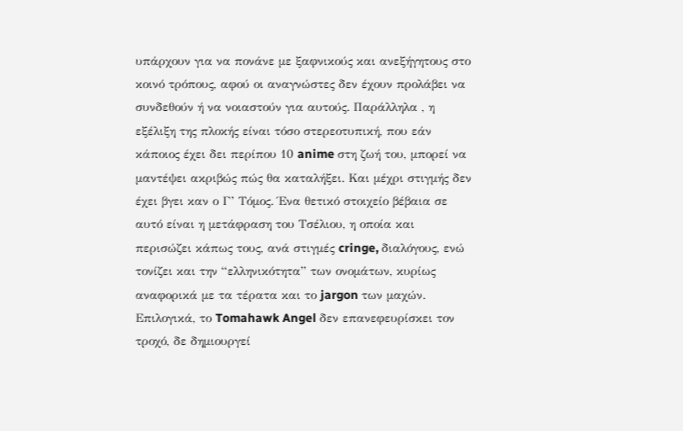υπάρχουν για να πονάνε με ξαφνικούς και ανεξήγητους στο κοινό τρόπους, αφού οι αναγνώστες δεν έχουν προλάβει να συνδεθούν ή να νοιαστούν για αυτούς. Παράλληλα , η εξέλιξη της πλοκής είναι τόσο στερεοτυπική, που εάν κάποιος έχει δει περίπου 10 anime στη ζωή του, μπορεί να μαντέψει ακριβώς πώς θα καταλήξει. Και μέχρι στιγμής δεν έχει βγει καν ο Γ’ Τόμος. Ένα θετικό στοιχείο βέβαια σε αυτό είναι η μετάφραση του Τσέλιου, η οποία και περισώζει κάπως τους, ανά στιγμές cringe, διαλόγους, ενώ τονίζει και την “ελληνικότητα” των ονομάτων, κυρίως αναφορικά με τα τέρατα και το jargon των μαχών.
Επιλογικά, το Tomahawk Angel δεν επανεφευρίσκει τον τροχό, δε δημιουργεί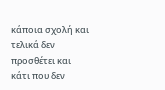κάποια σχολή και τελικά δεν προσθέτει και κάτι που δεν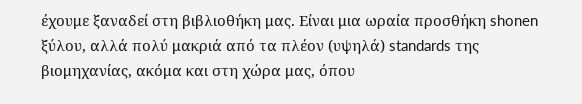έχουμε ξαναδεί στη βιβλιοθήκη μας. Είναι μια ωραία προσθήκη shonen ξύλου, αλλά πολύ μακριά από τα πλέον (υψηλά) standards της βιομηχανίας, ακόμα και στη χώρα μας, όπου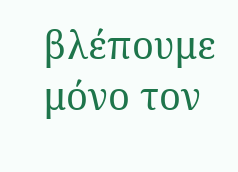βλέπουμε μόνο τον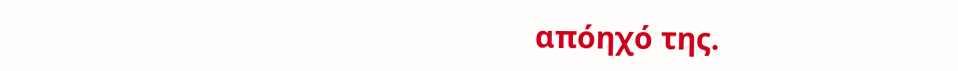απόηχό της.